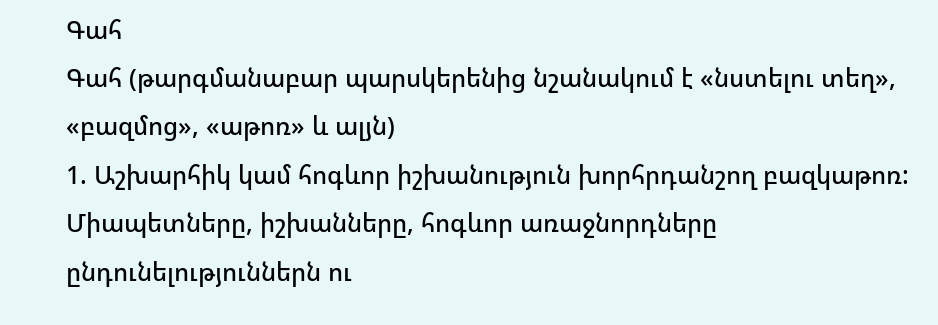Գահ
Գահ (թարգմանաբար պարսկերենից նշանակում է «նստելու տեղ», «բազմոց», «աթոռ» և ալյն)
1. Աշխարհիկ կամ հոգևոր իշխանություն խորհրդանշող բազկաթոռ: Միապետները, իշխանները, հոգևոր առաջնորդները ընդունելություններն ու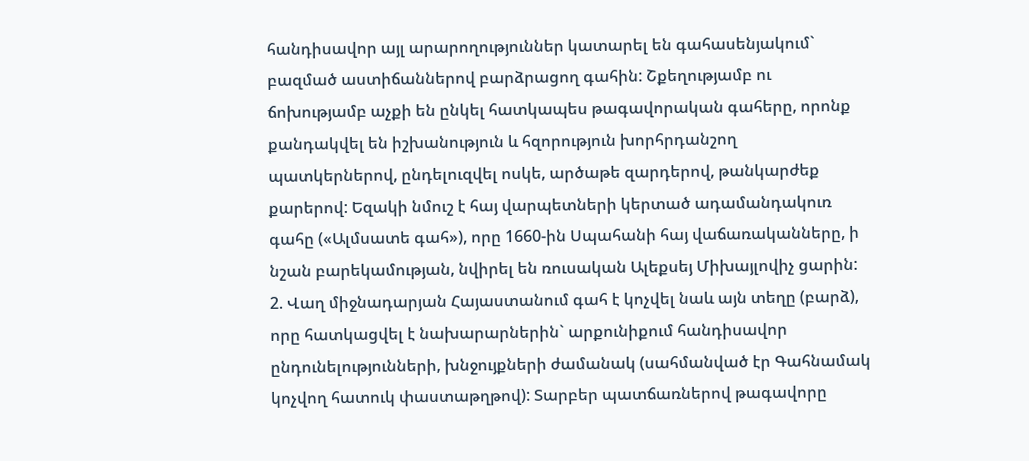հանդիսավոր այլ արարողություններ կատարել են գահասենյակում` բազմած աստիճաններով բարձրացող գահին: Շքեղությամբ ու ճոխությամբ աչքի են ընկել հատկապես թագավորական գահերը, որոնք քանդակվել են իշխանություն և հզորություն խորհրդանշող պատկերներով, ընդելուզվել ոսկե, արծաթե զարդերով, թանկարժեք քարերով: Եզակի նմուշ է հայ վարպետների կերտած ադամանդակուռ գահը («Ալմսատե գահ»), որը 1660-ին Սպահանի հայ վաճառականները, ի նշան բարեկամության, նվիրել են ռուսական Ալեքսեյ Միխայլովիչ ցարին:
2. Վաղ միջնադարյան Հայաստանում գահ է կոչվել նաև այն տեղը (բարձ), որը հատկացվել է նախարարներին` արքունիքում հանդիսավոր ընդունելությունների, խնջույքների ժամանակ (սահմանված էր Գահնամակ կոչվող հատուկ փաստաթղթով): Տարբեր պատճառներով թագավորը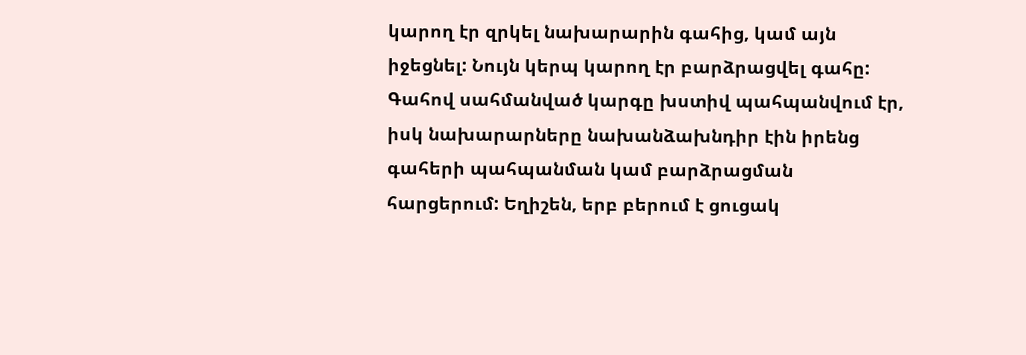կարող էր զրկել նախարարին գահից, կամ այն իջեցնել: Նույն կերպ կարող էր բարձրացվել գահը: Գահով սահմանված կարգը խստիվ պահպանվում էր, իսկ նախարարները նախանձախնդիր էին իրենց գահերի պահպանման կամ բարձրացման հարցերում: Եղիշեն, երբ բերում է ցուցակ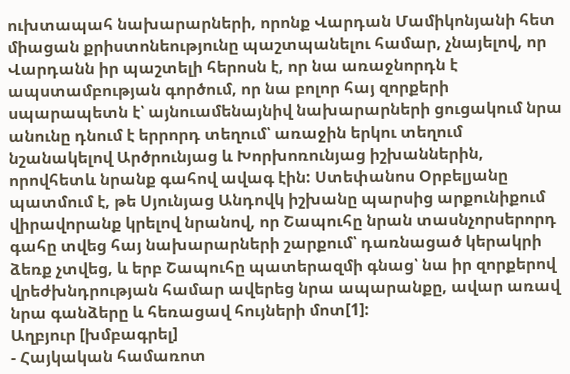ուխտապահ նախարարների, որոնք Վարդան Մամիկոնյանի հետ միացան քրիստոնեությունը պաշտպանելու համար, չնայելով, որ Վարդանն իր պաշտելի հերոսն է, որ նա առաջնորդն է ապստամբության գործում, որ նա բոլոր հայ զորքերի սպարապետն է՝ այնուամենայնիվ նախարարների ցուցակում նրա անունը դնում է երրորդ տեղում՝ առաջին երկու տեղում նշանակելով Արծրունյաց և Խորխոռունյաց իշխաններին, որովհետև նրանք գահով ավագ էին: Ստեփանոս Օրբելյանը պատմում է, թե Սյունյաց Անդովկ իշխանը պարսից արքունիքում վիրավորանք կրելով նրանով, որ Շապուհը նրան տասնչորսերորդ գահը տվեց հայ նախարարների շարքում՝ դառնացած կերակրի ձեռք չտվեց, և երբ Շապուհը պատերազմի գնաց՝ նա իր զորքերով վրեժխնդրության համար ավերեց նրա ապարանքը, ավար առավ նրա գանձերը և հեռացավ հույների մոտ[1]:
Աղբյուր [խմբագրել]
- Հայկական համառոտ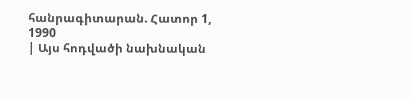հանրագիտարան. Հատոր 1, 1990
| Այս հոդվածի նախնական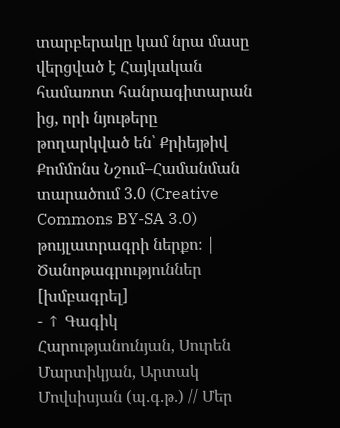տարբերակը կամ նրա մասը վերցված է Հայկական համառոտ հանրագիտարան ից, որի նյութերը թողարկված են՝ Քրիեյթիվ Քոմմոնս Նշում–Համանման տարածում 3.0 (Creative Commons BY-SA 3.0) թույլատրագրի ներքո։ |
Ծանոթագրություններ [խմբագրել]
- ↑ Գագիկ Հարությանունյան, Սուրեն Մարտիկյան, Արտակ Մովսիսյան (պ.գ.թ.) // Մեր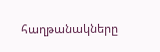հաղթանակները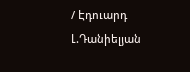/ Էդուարդ Լ.Դանիելյան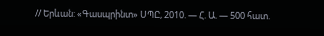// Երևան: «Գասպրինտ» ՍՊԸ, 2010. — Հ. Ա. — 500 հատ.